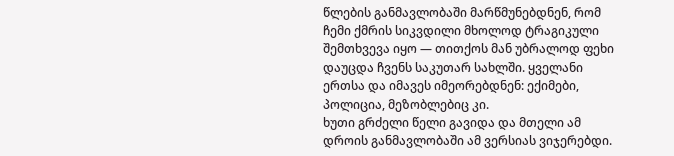წლების განმავლობაში მარწმუნებდნენ, რომ ჩემი ქმრის სიკვდილი მხოლოდ ტრაგიკული შემთხვევა იყო — თითქოს მან უბრალოდ ფეხი დაუცდა ჩვენს საკუთარ სახლში. ყველანი ერთსა და იმავეს იმეორებდნენ: ექიმები, პოლიცია, მეზობლებიც კი.
ხუთი გრძელი წელი გავიდა და მთელი ამ დროის განმავლობაში ამ ვერსიას ვიჯერებდი.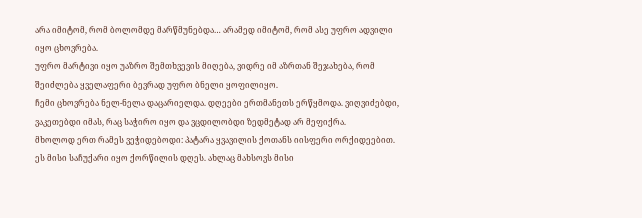არა იმიტომ, რომ ბოლომდე მარწმუნებდა… არამედ იმიტომ, რომ ასე უფრო ადვილი იყო ცხოვრება.
უფრო მარტივი იყო უაზრო შემთხვევის მიღება, ვიდრე იმ აზრთან შეჯახება, რომ შეიძლება ყველაფერი ბევრად უფრო ბნელი ყოფილიყო.
ჩემი ცხოვრება ნელ-ნელა დაცარიელდა. დღეები ერთმანეთს ერწყმოდა. ვიღვიძებდი, ვაკეთებდი იმას, რაც საჭირო იყო და ვცდილობდი ზედმეტად არ მეფიქრა.
მხოლოდ ერთ რამეს ვეჭიდებოდი: პატარა ყვავილის ქოთანს იისფერი ორქიდეებით. ეს მისი საჩუქარი იყო ქორწილის დღეს. ახლაც მახსოვს მისი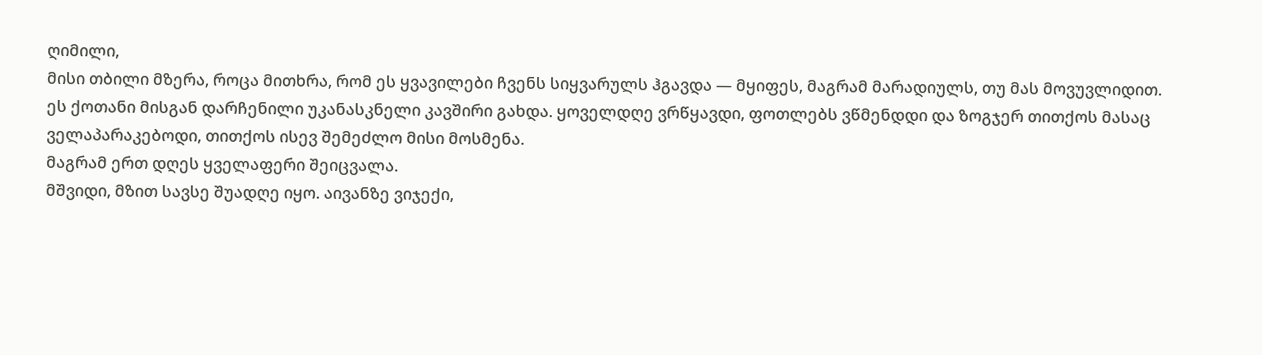ღიმილი,
მისი თბილი მზერა, როცა მითხრა, რომ ეს ყვავილები ჩვენს სიყვარულს ჰგავდა — მყიფეს, მაგრამ მარადიულს, თუ მას მოვუვლიდით.
ეს ქოთანი მისგან დარჩენილი უკანასკნელი კავშირი გახდა. ყოველდღე ვრწყავდი, ფოთლებს ვწმენდდი და ზოგჯერ თითქოს მასაც ველაპარაკებოდი, თითქოს ისევ შემეძლო მისი მოსმენა.
მაგრამ ერთ დღეს ყველაფერი შეიცვალა.
მშვიდი, მზით სავსე შუადღე იყო. აივანზე ვიჯექი,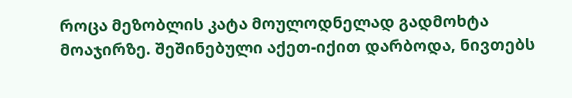როცა მეზობლის კატა მოულოდნელად გადმოხტა მოაჯირზე. შეშინებული აქეთ-იქით დარბოდა, ნივთებს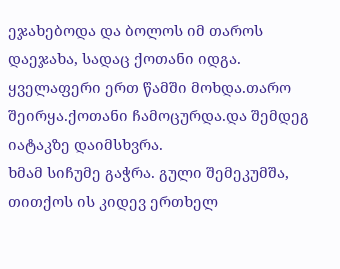ეჯახებოდა და ბოლოს იმ თაროს დაეჯახა, სადაც ქოთანი იდგა.
ყველაფერი ერთ წამში მოხდა.თარო შეირყა.ქოთანი ჩამოცურდა.და შემდეგ იატაკზე დაიმსხვრა.
ხმამ სიჩუმე გაჭრა. გული შემეკუმშა, თითქოს ის კიდევ ერთხელ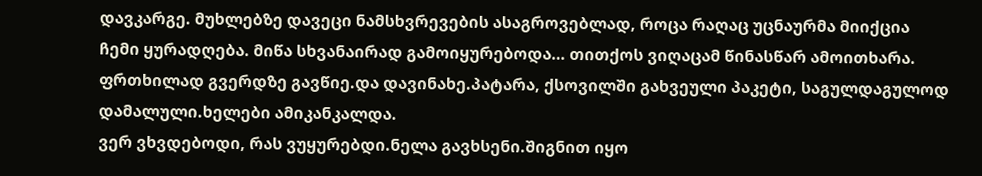დავკარგე. მუხლებზე დავეცი ნამსხვრევების ასაგროვებლად, როცა რაღაც უცნაურმა მიიქცია ჩემი ყურადღება. მიწა სხვანაირად გამოიყურებოდა… თითქოს ვიღაცამ წინასწარ ამოითხარა.
ფრთხილად გვერდზე გავწიე.და დავინახე.პატარა, ქსოვილში გახვეული პაკეტი, საგულდაგულოდ დამალული.ხელები ამიკანკალდა.
ვერ ვხვდებოდი, რას ვუყურებდი.ნელა გავხსენი.შიგნით იყო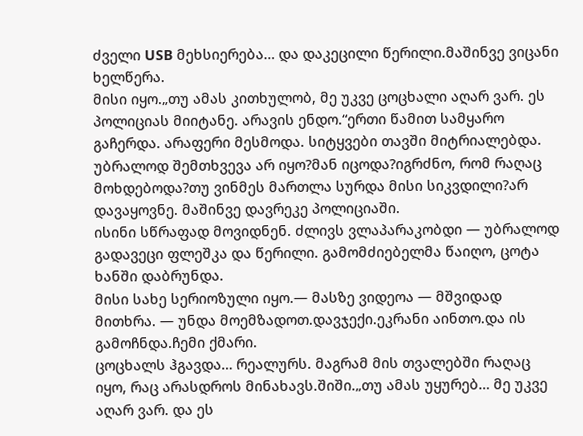ძველი USB მეხსიერება… და დაკეცილი წერილი.მაშინვე ვიცანი ხელწერა.
მისი იყო.„თუ ამას კითხულობ, მე უკვე ცოცხალი აღარ ვარ. ეს პოლიციას მიიტანე. არავის ენდო.“ერთი წამით სამყარო გაჩერდა. არაფერი მესმოდა. სიტყვები თავში მიტრიალებდა.
უბრალოდ შემთხვევა არ იყო?მან იცოდა?იგრძნო, რომ რაღაც მოხდებოდა?თუ ვინმეს მართლა სურდა მისი სიკვდილი?არ დავაყოვნე. მაშინვე დავრეკე პოლიციაში.
ისინი სწრაფად მოვიდნენ. ძლივს ვლაპარაკობდი — უბრალოდ გადავეცი ფლეშკა და წერილი. გამომძიებელმა წაიღო, ცოტა ხანში დაბრუნდა.
მისი სახე სერიოზული იყო.— მასზე ვიდეოა — მშვიდად მითხრა. — უნდა მოემზადოთ.დავჯექი.ეკრანი აინთო.და ის გამოჩნდა.ჩემი ქმარი.
ცოცხალს ჰგავდა… რეალურს. მაგრამ მის თვალებში რაღაც იყო, რაც არასდროს მინახავს.შიში.„თუ ამას უყურებ… მე უკვე აღარ ვარ. და ეს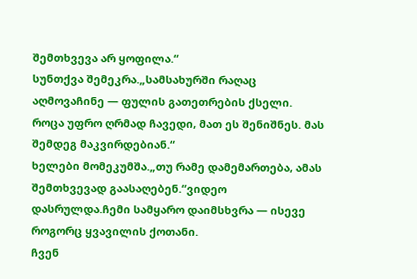შემთხვევა არ ყოფილა.“
სუნთქვა შემეკრა.„სამსახურში რაღაც აღმოვაჩინე — ფულის გათეთრების ქსელი. როცა უფრო ღრმად ჩავედი, მათ ეს შენიშნეს. მას შემდეგ მაკვირდებიან.“
ხელები მომეკუმშა.„თუ რამე დამემართება, ამას შემთხვევად გაასაღებენ.“ვიდეო დასრულდა.ჩემი სამყარო დაიმსხვრა — ისევე როგორც ყვავილის ქოთანი.
ჩვენ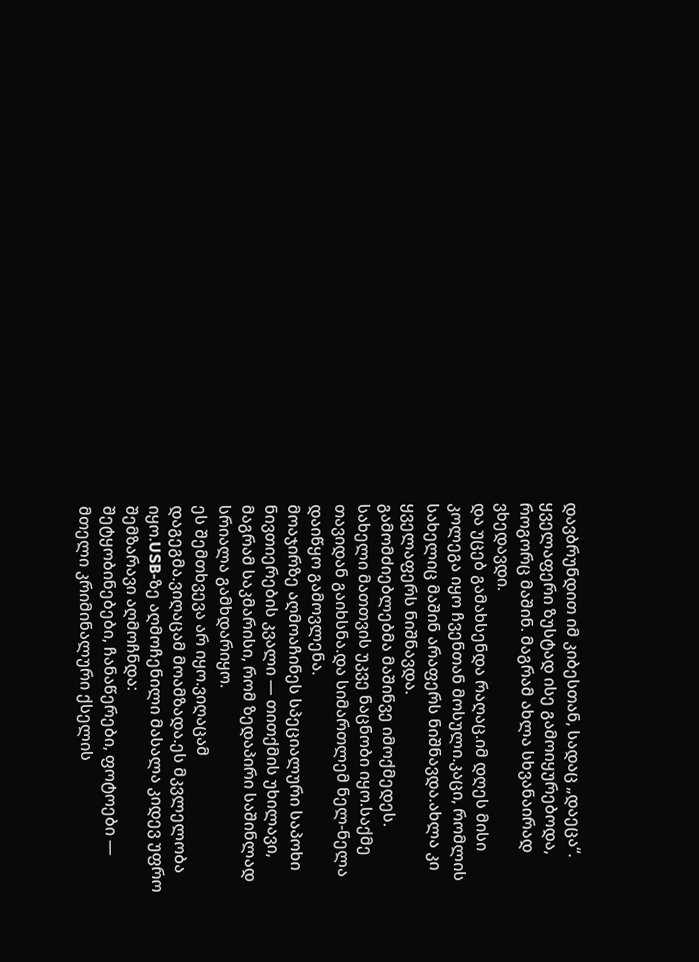დავბრუნდით იმ კიბესთან, სადაც „დაეცა“. ყველაფერი ზუსტად ისე გამოიყურებოდა, როგორც მაშინ. მაგრამ ახლა სხვანაირად ვხედავდი.
და უცებ გამახსენდა რაღაც.იმ დღეს მისი კოლეგა იყო ჩვენთან მოსული.კაცი, რომლის სახელიც მაშინ არაფერს ნიშნავდა.ახლა კი ყველაფერს ნიშნავდა.
გამომძიებლებმა მაშინვე იმოქმედეს. სახელი მათთვის უკვე ნაცნობი იყო.საქმე თავიდან გაიხსნა.და სიმართლემ ნელ-ნელა დაიწყო გამოვლენა.
მოაჯირზე აღმოაჩინეს სპეციალური საპოხი ნივთიერების კვალი — თითქმის უხილავი, მაგრამ საკმარისი, რომ ზედაპირი საშინლად სრიალა გამხდარიყო.
ეს შემთხვევა არ იყო.ვიღაცამ დაგეგმა.ვიღაცამ მოამზადა.ეს მკვლელობა იყო.USB-ზე აღმოჩენილი მასალა კიდევ უფრო შემზარავი აღმოჩნდა:
შეტყობინებები, ჩანაწერები, ფოტოები — მთელი კრიმინალური ქსელის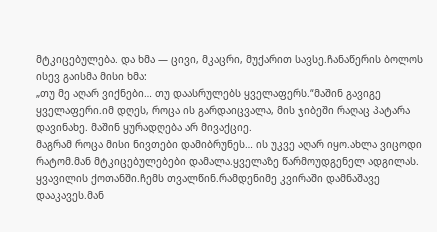მტკიცებულება. და ხმა — ცივი, მკაცრი, მუქარით სავსე.ჩანაწერის ბოლოს ისევ გაისმა მისი ხმა:
„თუ მე აღარ ვიქნები… თუ დაასრულებს ყველაფერს.“მაშინ გავიგე ყველაფერი.იმ დღეს, როცა ის გარდაიცვალა, მის ჯიბეში რაღაც პატარა დავინახე. მაშინ ყურადღება არ მივაქციე.
მაგრამ როცა მისი ნივთები დამიბრუნეს… ის უკვე აღარ იყო.ახლა ვიცოდი რატომ.მან მტკიცებულებები დამალა.ყველაზე წარმოუდგენელ ადგილას.
ყვავილის ქოთანში.ჩემს თვალწინ.რამდენიმე კვირაში დამნაშავე დააკავეს.მან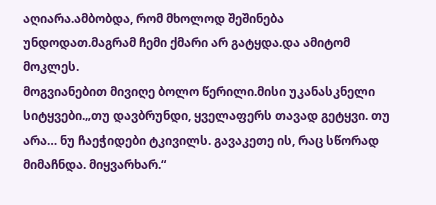აღიარა.ამბობდა, რომ მხოლოდ შეშინება უნდოდათ.მაგრამ ჩემი ქმარი არ გატყდა.და ამიტომ მოკლეს.
მოგვიანებით მივიღე ბოლო წერილი.მისი უკანასკნელი სიტყვები.„თუ დავბრუნდი, ყველაფერს თავად გეტყვი. თუ არა… ნუ ჩაეჭიდები ტკივილს. გავაკეთე ის, რაც სწორად მიმაჩნდა. მიყვარხარ.“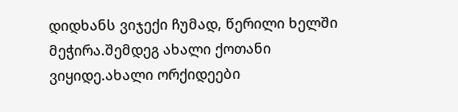დიდხანს ვიჯექი ჩუმად, წერილი ხელში მეჭირა.შემდეგ ახალი ქოთანი ვიყიდე.ახალი ორქიდეები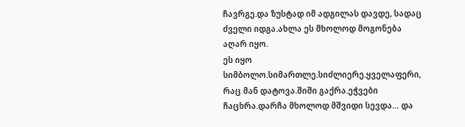ჩავრგე.და ზუსტად იმ ადგილას დავდე, სადაც ძველი იდგა.ახლა ეს მხოლოდ მოგონება აღარ იყო.
ეს იყო სიმბოლო.სიმართლე.სიძლიერე.ყველაფერი, რაც მან დატოვა.შიში გაქრა.ეჭვები ჩაცხრა.დარჩა მხოლოდ მშვიდი სევდა… და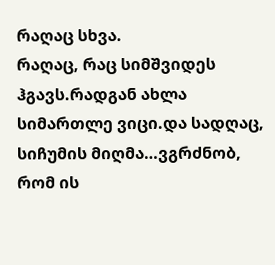რაღაც სხვა.
რაღაც, რაც სიმშვიდეს ჰგავს.რადგან ახლა სიმართლე ვიცი.და სადღაც, სიჩუმის მიღმა…ვგრძნობ, რომ ის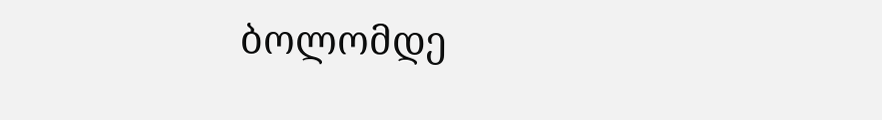ბოლომდე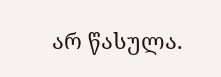არ წასულა.